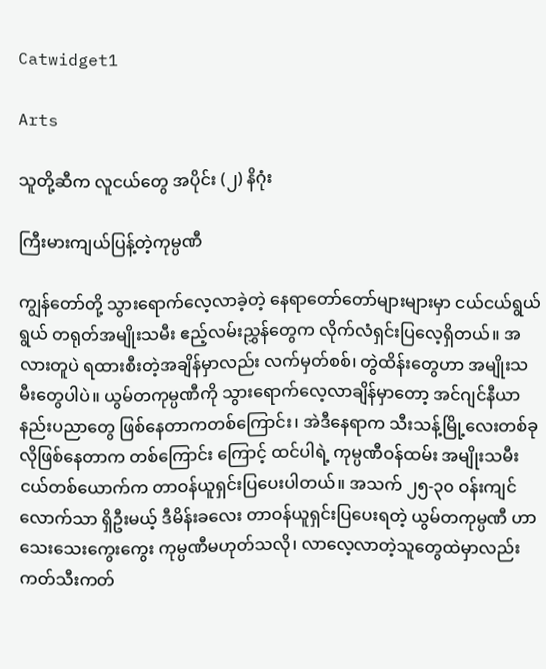Catwidget1

Arts

သူတို့ဆီက လူငယ်တွေ အပိုင်း (၂) နိဂုံး

ကြီးမားကျယ်ပြန့်တဲ့ကုမ္ပဏီ

ကျွန်တော်တို့ သွားရောက်လေ့လာခဲ့တဲ့ နေရာတော်တော်များများမှာ ငယ်ငယ်ရွယ်ရွယ် တရုတ်အမျိုးသမီး ဧည့်လမ်းညွှန်တွေက လိုက်လံရှင်းပြလေ့ရှိတယ်။ အလားတူပဲ ရထားစီးတဲ့အချိန်မှာလည်း လက်မှတ်စစ်၊ တွဲထိန်းတွေဟာ အမျိုးသမီးတွေပါပဲ။ ယွမ်တကုမ္ပဏီကို သွားရောက်လေ့လာချိန်မှာတော့ အင်ဂျင်နီယာ နည်းပညာတွေ ဖြစ်နေတာကတစ်ကြောင်း၊ အဲဒီနေရာက သီးသန့်မြို့လေးတစ်ခုလိုဖြစ်နေတာက တစ်ကြောင်း ကြောင့် ထင်ပါရဲ့ ကုမ္ပဏီဝန်ထမ်း အမျိုးသမီးငယ်တစ်ယောက်က တာဝန်ယူရှင်းပြပေးပါတယ်။ အသက် ၂၅-၃၀ ဝန်းကျင်လောက်သာ ရှိဦးမယ့် ဒီမိန်းခလေး တာဝန်ယူရှင်းပြပေးရတဲ့ ယွမ်တကုမ္ပဏီ ဟာ သေးသေးကွေးကွေး ကုမ္ပဏီမဟုတ်သလို၊ လာလေ့လာတဲ့သူတွေထဲမှာလည်း ကတ်သီးကတ်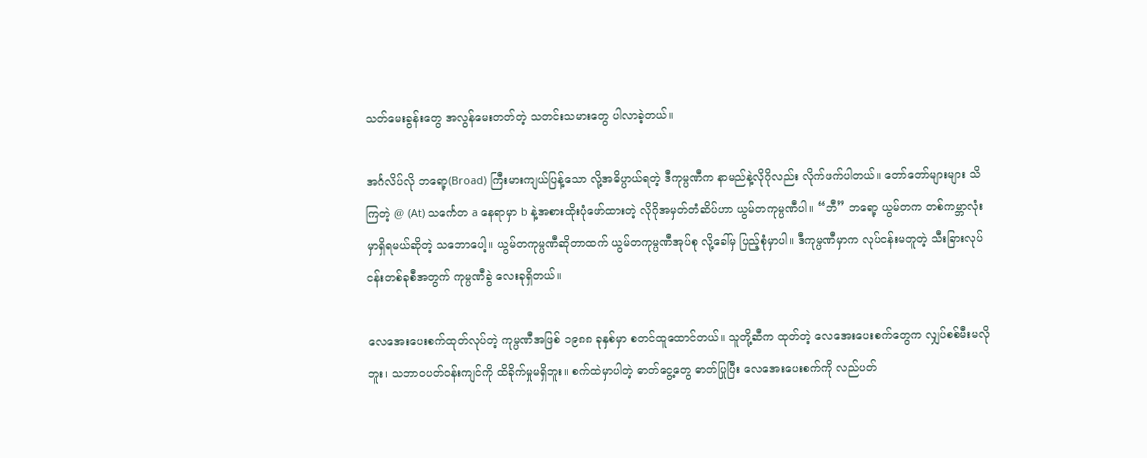သတ်မေးခွန်းတွေ အလွန်မေးတတ်တဲ့ သတင်းသမားတွေ ပါလာခဲ့တယ်။

အင်္ဂလိပ်လို ဘရော့(Broad) ကြီးမားကျယ်ပြန့်သော လို့အဓိပ္ပာယ်ရတဲ့ ဒီကုမ္ပဏီက နာမည်နဲ့လိုဂိုလည်း လိုက်ဖက်ပါတယ်။ တော်တော်များများ သိကြတဲ့ @ (At) သင်္ကေတ a နေရာမှာ b နဲ့အစားထိုးပုံဖော်ထားတဲ့ လိုဂိုအမှတ်တံဆိပ်ဟာ ယွမ်တကုမ္ပဏီပါ။ “ဘီ” ဘရော့ ယွမ်တက တစ်ကမ္ဘာလုံးမှာရှိရမယ်ဆိုတဲ့ သဘောပေါ့။ ယွမ်တကုမ္ပဏီဆိုတာထက် ယွမ်တကုမ္ပဏီအုပ်စု လို့ခေါ်မှ ပြည့်စုံမှာပါ။ ဒီကုမ္ပဏီမှာက လုပ်ငန်းမတူတဲ့ သီးခြားလုပ်ငန်းတစ်ခုစီအတွက် ကုမ္ပဏီခွဲ လေးခုရှိတယ်။

လေအေးပေးစက်ထုတ်လုပ်တဲ့ ကုမ္ပဏီအဖြစ် ၁၉၈၈ ခုနှစ်မှာ စတင်ထူထောင်တယ်။ သူတို့ဆီက ထုတ်တဲ့ လေအေးပေးစက်တွေက လျှပ်စစ်မီးမလိုဘူး၊ သဘာဝပတ်ဝန်းကျင်ကို ထိခိုက်မှုမရှိဘူး။ စက်ထဲမှာပါတဲ့ ဓာတ်ငွေ့တွေ ဓာတ်ပြုပြီး လေအေးပေးစက်ကို လည်ပတ်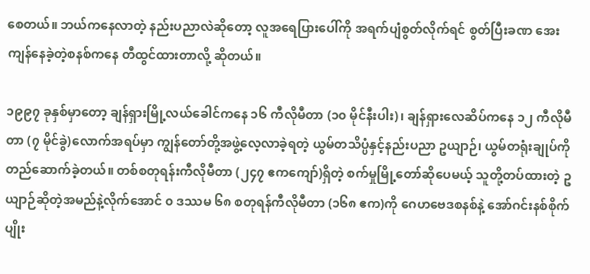စေတယ်။ ဘယ်ကနေလာတဲ့ နည်းပညာလဲဆိုတော့ လူအရေပြားပေါ်ကို အရက်ပျံစွတ်လိုက်ရင် စွတ်ပြီးခဏ အေးကျန်နေခဲ့တဲ့စနစ်ကနေ တီထွင်ထားတာလို့ ဆိုတယ်။

၁၉၉၇ ခုနှစ်မှာတော့ ချန်ရှားမြို့လယ်ခေါင်ကနေ ၁၆ ကီလိုမီတာ (၁၀ မိုင်နီးပါး)၊ ချန်ရှားလေဆိပ်ကနေ ၁၂ ကီလိုမီတာ (၇ မိုင်ခွဲ)လောက်အရပ်မှာ ကျွန်တော်တို့အဖွဲ့လေ့လာခဲ့ရတဲ့ ယွမ်တသိပ္ပံနှင့်နည်းပညာ ဥယျာဉ်၊ ယွမ်တရုံးချုပ်ကို တည်ဆောက်ခဲ့တယ်။ တစ်စတုရန်းကီလိုမီတာ (၂၄၇ ဧကကျော်)ရှိတဲ့ စက်မှုမြို့တော်ဆိုပေမယ့် သူတို့တပ်ထားတဲ့ ဥယျာဉ်ဆိုတဲ့အမည်နဲ့လိုက်အောင် ၀ ဒဿမ ၆၈ စတုရန်ကီလိုမီတာ (၁၆၈ ဧက)ကို ဂေဟဗေဒစနစ်နဲ့ အော်ဂင်းနစ်စိုက်ပျိုး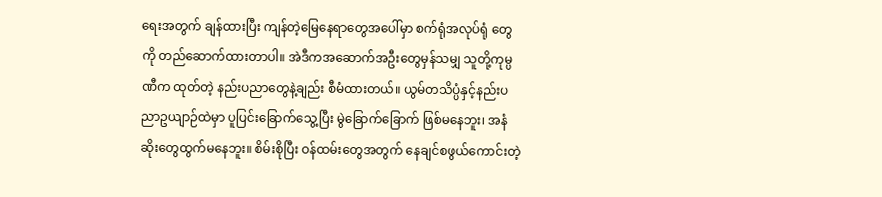ရေးအတွက် ချန်ထားပြီး ကျန်တဲ့မြေနေရာတွေအပေါ်မှာ စက်ရုံအလုပ်ရုံ တွေကို တည်ဆောက်ထားတာပါ။ အဲဒီကအဆောက်အဦးတွေမှန်သမျှ သူတို့ကုမ္ပဏီက ထုတ်တဲ့ နည်းပညာတွေနဲ့ချည်း စီမံထားတယ်။ ယွမ်တသိပ္ပံနှင့်နည်းပညာဥယျာဉ်ထဲမှာ ပူပြင်းခြောက်သွေ့ပြီး မွဲခြောက်ခြောက် ဖြစ်မနေဘူး၊ အနံဆိုးတွေထွက်မနေဘူး။ စိမ်းစိုပြီး ဝန်ထမ်းတွေအတွက် နေချင်စဖွယ်ကောင်းတဲ့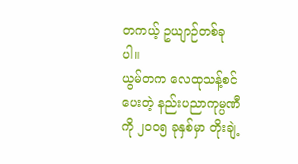တကယ့် ဥယျာဉ်တစ်ခုပါ။
ယွမ်တက လေထုသန့်စင်ပေးတဲ့ နည်းပညာကုမ္ပဏီကို ၂၀၀၅ ခုနှစ်မှာ တိုးချဲ့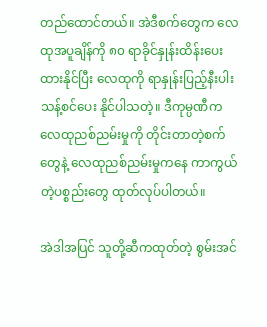တည်ထောင်တယ်။ အဲဒီစက်တွေက လေထုအပူချိန်ကို ၈၀ ရာခိုင်နှုန်းထိန်းပေးထားနိုင်ပြီး လေထုကို ရာနှုန်းပြည့်နီးပါး သန့်စင်ပေး နိုင်ပါသတဲ့။ ဒီကုမ္ပဏီက လေထုညစ်ညမ်းမှုကို တိုင်းတာတဲ့စက်တွေနဲ့ လေထုညစ်ညမ်းမှုကနေ ကာကွယ်တဲ့ပစ္စည်းတွေ ထုတ်လုပ်ပါတယ်။

အဲဒါအပြင် သူတို့ဆီကထုတ်တဲ့ စွမ်းအင်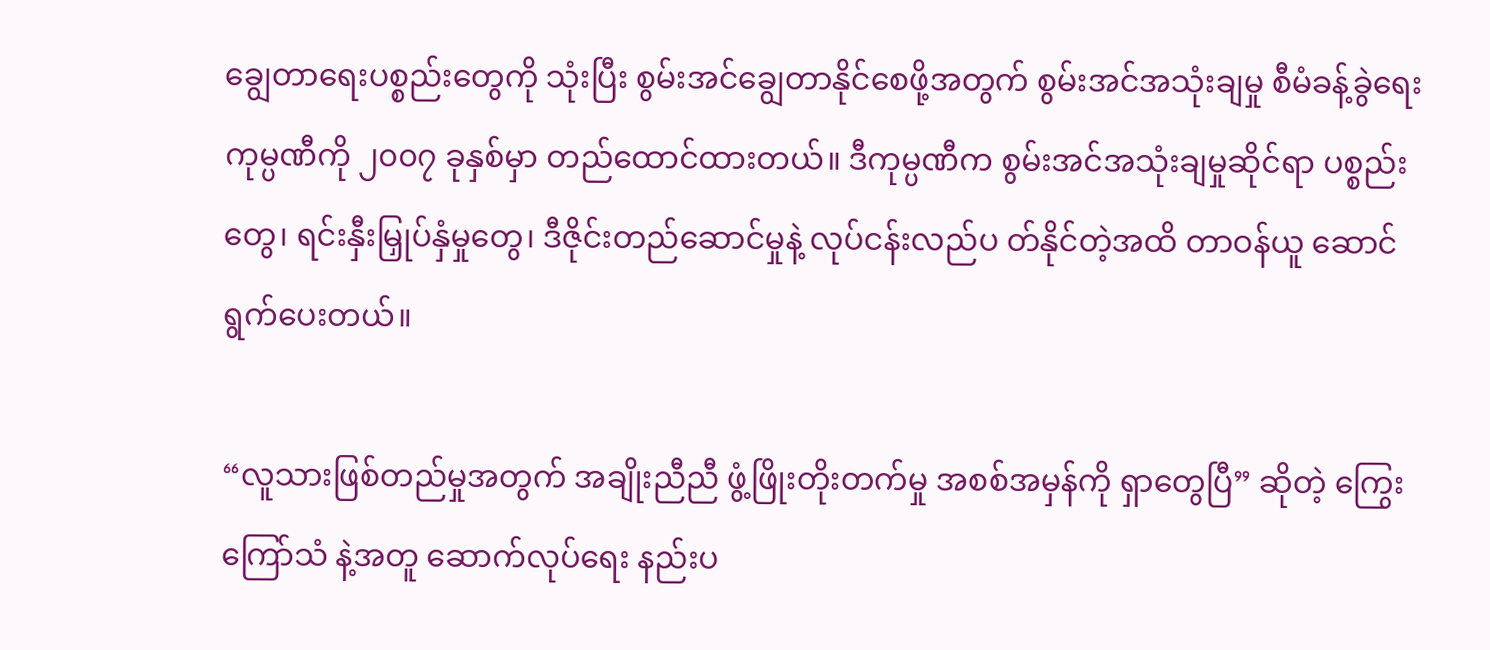ချွေတာရေးပစ္စည်းတွေကို သုံးပြီး စွမ်းအင်ချွေတာနိုင်စေဖို့အတွက် စွမ်းအင်အသုံးချမှု စီမံခန့်ခွဲရေးကုမ္ပဏီကို ၂၀၀၇ ခုနှစ်မှာ တည်ထောင်ထားတယ်။ ဒီကုမ္ပဏီက စွမ်းအင်အသုံးချမှုဆိုင်ရာ ပစ္စည်းတွေ၊ ရင်းနှီးမြှုပ်နှံမှုတွေ၊ ဒီဇိုင်းတည်ဆောင်မှုနဲ့ လုပ်ငန်းလည်ပ တ်နိုင်တဲ့အထိ တာဝန်ယူ ဆောင်ရွက်ပေးတယ်။

“လူသားဖြစ်တည်မှုအတွက် အချိုးညီညီ ဖွံ့ဖြိုးတိုးတက်မှု အစစ်အမှန်ကို ရှာတွေပြီ” ဆိုတဲ့ ကြွေးကြော်သံ နဲ့အတူ ဆောက်လုပ်ရေး နည်းပ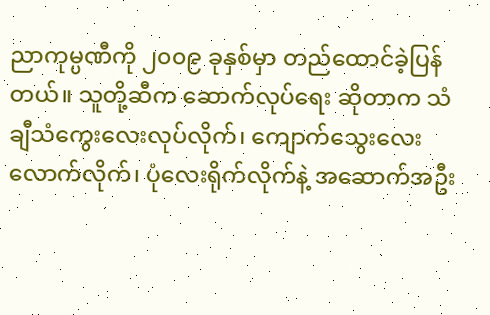ညာကုမ္ပဏီကို ၂၀၀၉ ခုနှစ်မှာ တည်ထောင်ခဲ့ပြန်တယ်။ သူတို့ဆီက ဆောက်လုပ်ရေး ဆိုတာက သံချီသံကွေးလေးလုပ်လိုက်၊ ကျောက်သွေးလေးလောက်လိုက်၊ ပုံလေးရိုက်လိုက်နဲ့ အဆောက်အဦး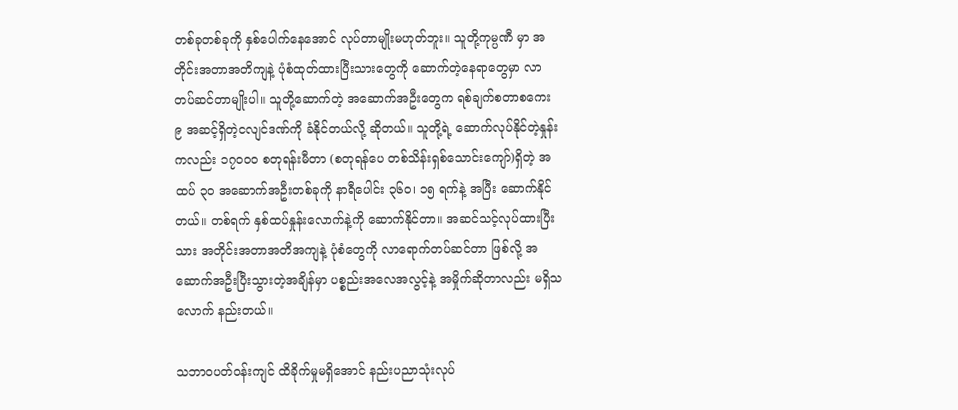တစ်ခုတစ်ခုကို နှစ်ပေါက်နေအောင် လုပ်တာမျိုးမဟုတ်ဘူး။ သူတို့ကုမ္ပဏီ မှာ အတိုင်းအတာအတိကျနဲ့ ပုံစံထုတ်ထားပြီးသားတွေကို ဆောက်တဲ့နေရာတွေမှာ လာတပ်ဆင်တာမျိုးပါ။ သူတို့ဆောက်တဲ့ အဆောက်အဦးတွေက ရစ်ချက်စတာစကေး ၉ အဆင့်ရှိတဲ့ငလျင်ဒဏ်ကို ခံနိုင်တယ်လို့ ဆိုတယ်။ သူတို့ရဲ့ ဆောက်လုပ်နိုင်တဲ့နှုန်းကလည်း ၁၇၀၀၀ စတုရန်းမီတာ (စတုရန်ပေ တစ်သိန်းရှစ်သောင်းကျော်)ရှိတဲ့ အထပ် ၃၀ အဆောက်အဦးတစ်ခုကို နာရီပေါင်း ၃၆၀၊ ၁၅ ရက်နဲ့ အပြီး ဆောက်နိုင်တယ်။ တစ်ရက် နှစ်ထပ်နှုန်းလောက်နဲ့ကို ဆောက်နိုင်တာ။ အဆင်သင့်လုပ်ထားပြီးသား အတိုင်းအတာအတိအကျနဲ့ ပုံစံတွေကို လာရောက်တပ်ဆင်တာ ဖြစ်လို့ အဆောက်အဦးပြီးသွားတဲ့အချိန်မှာ ပစ္စည်းအလေအလွင့်နဲ့ အမှိုက်ဆိုတာလည်း မရှိသလောက် နည်းတယ်။

သဘာဝပတ်ဝန်းကျင် ထိခိုက်မှုမရှိအောင် နည်းပညာသုံးလုပ်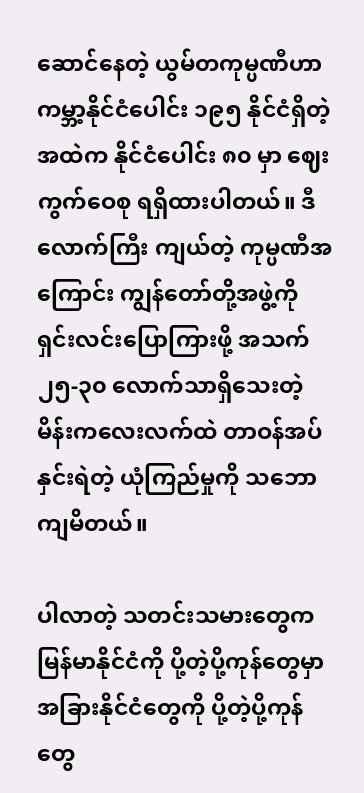ဆောင်နေတဲ့ ယွမ်တကုမ္ပဏီဟာ ကမ္ဘာ့နိုင်ငံပေါင်း ၁၉၅ နိုင်ငံရှိတဲ့အထဲက နိုင်ငံပေါင်း ၈၀ မှာ ဈေးကွက်ဝေစု ရရှိထားပါတယ်။ ဒီလောက်ကြီး ကျယ်တဲ့ ကုမ္ပဏီအကြောင်း ကျွန်တော်တို့အဖွဲ့ကို ရှင်းလင်းပြောကြားဖို့ အသက် ၂၅-၃၀ လောက်သာရှိသေးတဲ့ မိန်းကလေးလက်ထဲ တာဝန်အပ်နှင်းရဲတဲ့ ယုံကြည်မှုကို သဘောကျမိတယ်။

ပါလာတဲ့ သတင်းသမားတွေက မြန်မာနိုင်ငံကို ပို့တဲ့ပို့ကုန်တွေမှာ အခြားနိုင်ငံတွေကို ပို့တဲ့ပို့ကုန်တွေ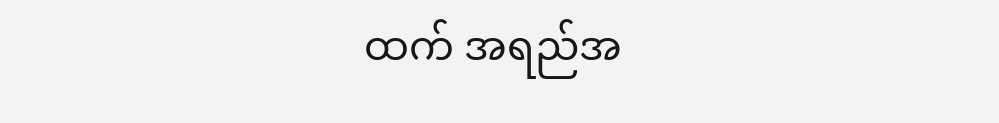ထက် အရည်အ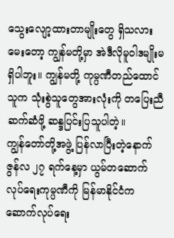သွေးလျော့ထားတာမျိုးတွေ ရှိသလားမေးတော့ ကျွန်မတို့မှာ အဲဒီလိုမူဝါဒမျိုးမရှိပါဘူး။ ကျွန်မတို့ ကုမ္ပဏီတည်ထောင်သူက သုံးစွဲသူတွေအားလုံးကို တပြေးညီဆက်ဆံဖို့ ဆန္ဒပြင်းပြသူပါတဲ့။
ကျွန်တော်တို့အဖွဲ့ ပြန်လာပြီးတဲ့နောက် ဇွန်လ ၂၇ ရက်နေ့မှာ ယွမ်တဆောက်လုပ်ရေးကုမ္ပဏီကို မြန်မာနိုင်ငံက ဆောက်လုပ်ရေး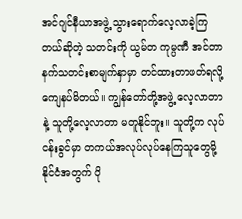အင်ဂျင်နီယာအဖွဲ့ သွားရောက်လေ့လာခဲ့ကြတယ်ဆိုတဲ့ သတင်းကို ယွမ်တ ကုမ္ပဏီ အင်တာနက်သတင်းစာမျက်နှာမှာ တင်ထားတာဖတ်ရလို့ ကျေနပ်မိတယ်။ ကျွန်တော်တို့အဖွဲ့ လေ့လာတာနဲ့ သူတို့လေ့လာတာ မတူနိုင်ဘူး။ သူတို့က လုပ်ငန်းခွင်မှာ တကယ်အလုပ်လုပ်နေကြသူတွေမို့ နိုင်ငံအတွက် ပို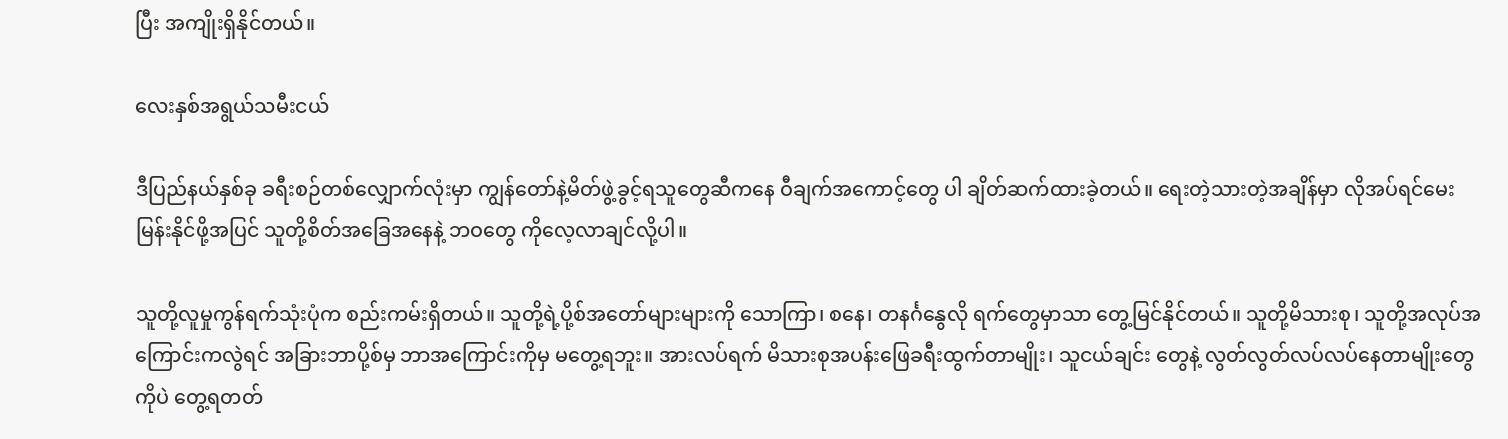ပြီး အကျိုးရှိနိုင်တယ်။

လေးနှစ်အရွယ်သမီးငယ်

ဒီပြည်နယ်နှစ်ခု ခရီးစဉ်တစ်လျှောက်လုံးမှာ ကျွန်တော်နဲ့မိတ်ဖွဲ့ခွင့်ရသူတွေဆီကနေ ဝီချက်အကောင့်တွေ ပါ ချိတ်ဆက်ထားခဲ့တယ်။ ရေးတဲ့သားတဲ့အချိန်မှာ လိုအပ်ရင်မေးမြန်းနိုင်ဖို့အပြင် သူတို့စိတ်အခြေအနေနဲ့ ဘဝတွေ ကိုလေ့လာချင်လို့ပါ။

သူတို့လူမှုကွန်ရက်သုံးပုံက စည်းကမ်းရှိတယ်။ သူတို့ရဲ့ပို့စ်အတော်များများကို သောကြာ၊ စနေ၊ တနင်္ဂနွေလို ရက်တွေမှာသာ တွေ့မြင်နိုင်တယ်။ သူတို့မိသားစု၊ သူတို့အလုပ်အကြောင်းကလွဲရင် အခြားဘာပို့စ်မှ ဘာအကြောင်းကိုမှ မတွေ့ရဘူး။ အားလပ်ရက် မိသားစုအပန်းဖြေခရီးထွက်တာမျိုး၊ သူငယ်ချင်း တွေနဲ့ လွတ်လွတ်လပ်လပ်နေတာမျိုးတွေကိုပဲ တွေ့ရတတ်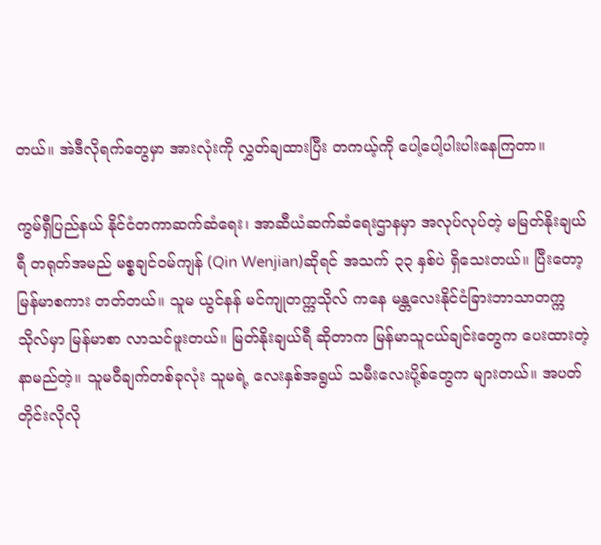တယ်။ အဲဒီလိုရက်တွေမှာ အားလုံးကို လွှတ်ချထားပြီး တကယ့်ကို ပေါ့ပေါ့ပါးပါးနေကြတာ။

ကွမ်ရှီပြည်နယ် နိုင်ငံတကာဆက်ဆံရေး၊ အာဆီယံဆက်ဆံရေးဌာနမှာ အလုပ်လုပ်တဲ့ မမြတ်နိုးချယ်ရီ တရုတ်အမည် မစ္စချင်ဝမ်ကျန် (Qin Wenjian)ဆိုရင် အသက် ၃၃ နှစ်ပဲ ရှိသေးတယ်။ ပြီးတော့ မြန်မာစကား တတ်တယ်။ သူမ ယွင်နန် မင်ကျုတက္ကသိုလ် ကနေ မန္တလေးနိုင်ငံခြားဘာသာတက္ကသိုလ်မှာ မြန်မာစာ လာသင်ဖူးတယ်။ မြတ်နိုးချယ်ရီ ဆိုတာက မြန်မာသူငယ်ချင်းတွေက ပေးထားတဲ့ နာမည်တဲ့။ သူမဝီချက်တစ်ခုလုံး သူမရဲ့ လေးနှစ်အရွယ် သမီးလေးပို့စ်တွေက များတယ်။ အပတ်တိုင်းလိုလို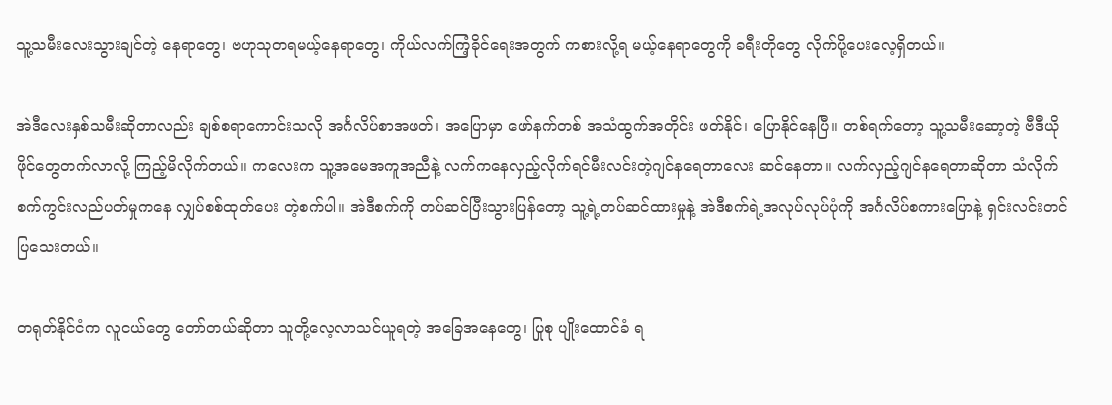သူ့သမီးလေးသွားချင်တဲ့ နေရာတွေ၊ ဗဟုသုတရမယ့်နေရာတွေ၊ ကိုယ်လက်ကြံ့ခိုင်ရေးအတွက် ကစားလို့ရ မယ့်နေရာတွေကို ခရီးတိုတွေ လိုက်ပို့ပေးလေ့ရှိတယ်။

အဲဒီလေးနှစ်သမီးဆိုတာလည်း ချစ်စရာကောင်းသလို အင်္ဂလိပ်စာအဖတ်၊ အပြောမှာ ဖော်နက်တစ် အသံထွက်အတိုင်း ဖတ်နိုင်၊ ပြောနိုင်နေပြီ။ တစ်ရက်တော့ သူ့သမီးဆော့တဲ့ ဗီဒီယိုဖိုင်တွေတက်လာလို့ ကြည့်မိလိုက်တယ်။ ကလေးက သူ့အမေအကူအညီနဲ့ လက်ကနေလှည့်လိုက်ရင်မီးလင်းတဲ့ဂျင်နရေတာလေး ဆင်နေတာ။ လက်လှည့်ဂျင်နရေတာဆိုတာ သံလိုက်စက်ကွင်းလည်ပတ်မှုကနေ လျှပ်စစ်ထုတ်ပေး တဲ့စက်ပါ။ အဲဒီစက်ကို တပ်ဆင်ပြီးသွားပြန်တော့ သူ့ရဲ့တပ်ဆင်ထားမှုနဲ့ အဲဒီစက်ရဲ့အလုပ်လုပ်ပုံကို အင်္ဂလိပ်စကားပြောနဲ့ ရှင်းလင်းတင်ပြသေးတယ်။

တရုတ်နိုင်ငံက လူငယ်တွေ တော်တယ်ဆိုတာ သူတို့လေ့လာသင်ယူရတဲ့ အခြေအနေတွေ၊ ပြုစု ပျိုးထောင်ခံ ရ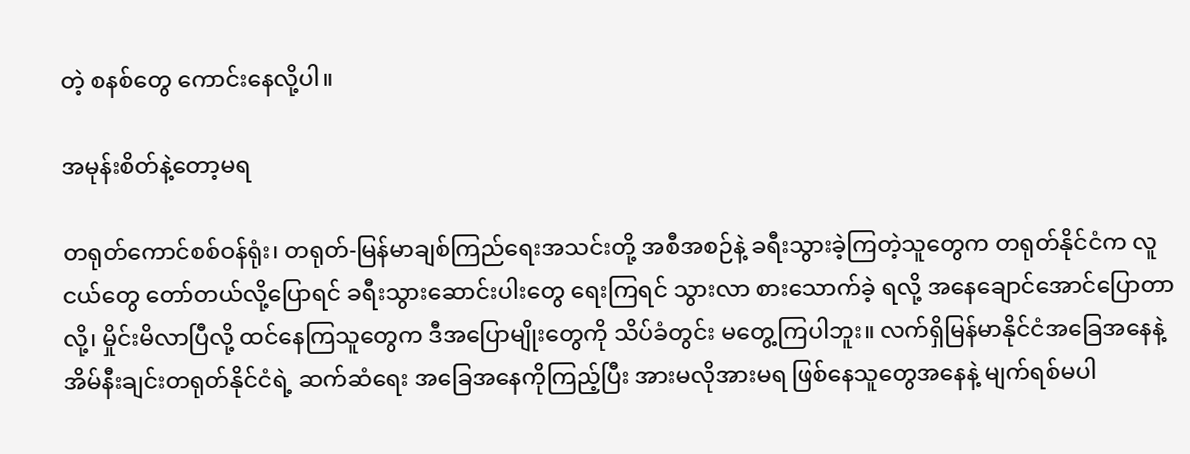တဲ့ စနစ်တွေ ကောင်းနေလို့ပါ။

အမုန်းစိတ်နဲ့တော့မရ

တရုတ်ကောင်စစ်ဝန်ရုံး၊ တရုတ်-မြန်မာချစ်ကြည်ရေးအသင်းတို့ အစီအစဉ်နဲ့ ခရီးသွားခဲ့ကြတဲ့သူတွေက တရုတ်နိုင်ငံက လူငယ်တွေ တော်တယ်လို့ပြောရင် ခရီးသွားဆောင်းပါးတွေ ရေးကြရင် သွားလာ စားသောက်ခဲ့ ရလို့ အနေချောင်အောင်ပြောတာလို့၊ မှိုင်းမိလာပြီလို့ ထင်နေကြသူတွေက ဒီအပြောမျိုးတွေကို သိပ်ခံတွင်း မတွေ့ကြပါဘူး။ လက်ရှိမြန်မာနိုင်ငံအခြေအနေနဲ့ အိမ်နီးချင်းတရုတ်နိုင်ငံရဲ့ ဆက်ဆံရေး အခြေအနေကိုကြည့်ပြီး အားမလိုအားမရ ဖြစ်နေသူတွေအနေနဲ့ မျက်ရစ်မပါ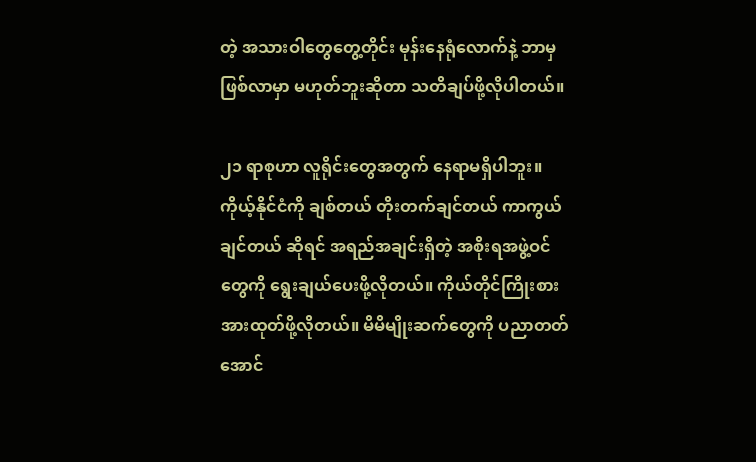တဲ့ အသားဝါတွေတွေ့တိုင်း မုန်းနေရုံလောက်နဲ့ ဘာမှဖြစ်လာမှာ မဟုတ်ဘူးဆိုတာ သတိချပ်ဖို့လိုပါတယ်။

၂၁ ရာစုဟာ လူရိုင်းတွေအတွက် နေရာမရှိပါဘူး။ ကိုယ့်နိုင်ငံကို ချစ်တယ် တိုးတက်ချင်တယ် ကာကွယ်ချင်တယ် ဆိုရင် အရည်အချင်းရှိတဲ့ အစိုးရအဖွဲ့ဝင်တွေကို ရွေးချယ်ပေးဖို့လိုတယ်။ ကိုယ်တိုင်ကြိုးစား အားထုတ်ဖို့လိုတယ်။ မိမိမျိုးဆက်တွေကို ပညာတတ်အောင်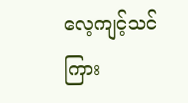လေ့ကျင့်သင်ကြား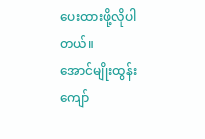ပေးထားဖို့လိုပါတယ်။
အောင်မျိုးထွန်းကျော်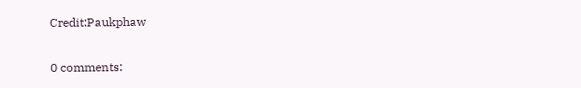Credit:Paukphaw

0 comments: